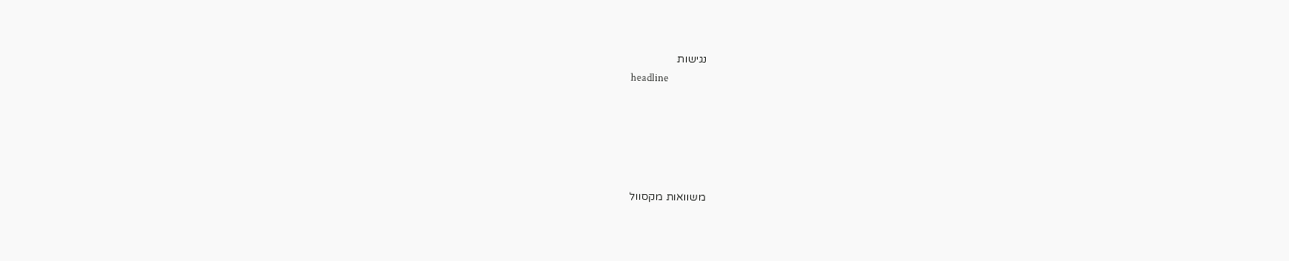נגישות
headline





משוואות מקסוול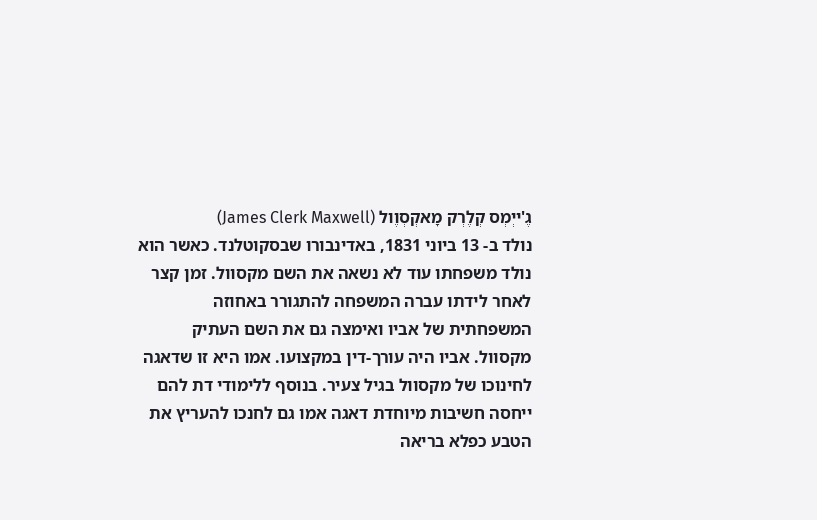גֶ'ייְמְס קְלֶרְק מָאקְסְוֶול (James Clerk Maxwell)
נולד ב- 13 ביוני 1831, באדינבורו שבסקוטלנד. כאשר הוא נולד משפחתו עוד לא נשאה את השם מקסוול. זמן קצר לאחר לידתו עברה המשפחה להתגורר באחוזה המשפחתית של אביו ואימצה גם את השם העתיק מקסוול. אביו היה עורך-דין במקצועו. אמו היא זו שדאגה לחינוכו של מקסוול בגיל צעיר. בנוסף ללימודי דת להם ייחסה חשיבות מיוחדת דאגה אמו גם לחנכו להעריץ את הטבע כפלא בריאה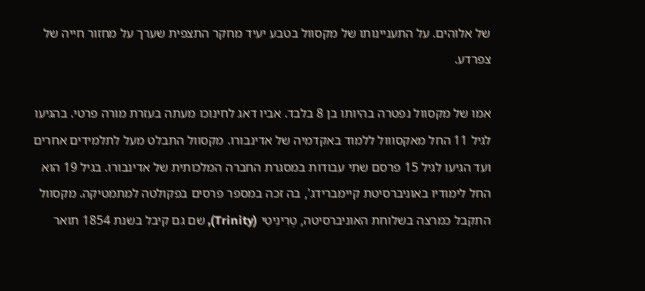של אלוהים. על התעניינותו של מקסוול בטבע יעיד מחקר התצפית שערך על מחזור חייה של צפרדע.

אמו של מקסוול נפטרה בהיותו בן 8 בלבד. אביו דאג לחינוכו מעתה בעזרת מורה פרטי. בהגיעו לגיל 11 החל מאקסווול ללמוד באקדמיה של אדינבורו. מקסוול התבלט מעל לתלמידים אחרים ועד הגיעו לגיל 15 פרסם שתי עבודות במסגרת החברה המלכותית של אדינבורו. בגיל 19 הוא החל לימודיו באוניברסיטת קיימברידג', בה זכה במספר פרסים בפקולטה למתמטיקה. מקסוול התקבל כמרצה בשלוחת האוניברסיטה, טְרִינִיטִי (Trinity), שם גם קיבל בשנת 1854 תואר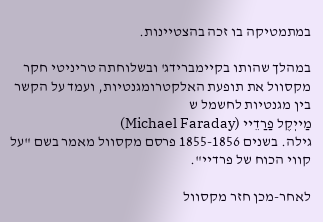במתמטיקה בו זכה בהצטיינות.

במהלך שהותו בקיימברידג' ובשלוחתה טריניטי חקר מקסוול את תופעת האלקטרומגנטיות, ועמד על הקשר בין מגנטיות לחשמל ש
מַייְקֶל פַרַדֵיי (Michael Faraday)
גילה. בשנים 1855-1856 פרסם מקסוול מאמר בשם "על קווי הכוח של פרדיי".

לאחר-מכן חזר מקסוול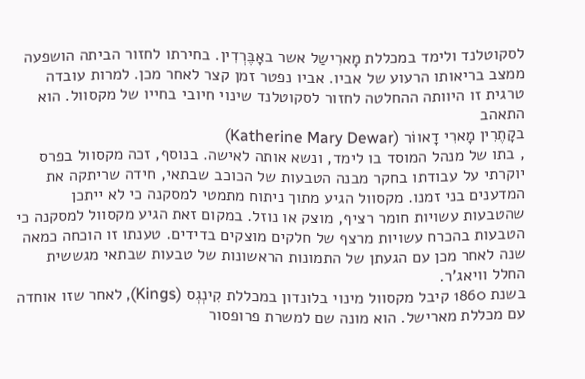לסקוטלנד ולימד במכללת מָארִישַל אשר באָבֶּרְדִין. בחירתו לחזור הביתה הושפעה ממצב בריאותו הרעוע של אביו. אביו נפטר זמן קצר לאחר מכן. למרות עובדה טרגית זו היוותה ההחלטה לחזור לסקוטלנד שינוי חיובי בחייו של מקסוול. הוא התאהב
בקָתֶרִין מָארִי דָאווֹר (Katherine Mary Dewar)
, בתו של מנהל המוסד בו לימד, ונשא אותה לאישה. בנוסף, זכה מקסוול בפרס יוקרתי על עבודתו בחקר מבנה הטבעות של הכוכב שבתאי, חידה שריתקה את המדענים בני זמנו. מקסוול הגיע מתוך ניתוח מתמטי למסקנה כי לא ייתכן שהטבעות עשויות חומר רציף, מוצק או נוזל. במקום זאת הגיע מקסוול למסקנה כי הטבעות בהכרח עשויות מרצף של חלקים מוצקים בדידים. טענתו זו הוכחה כמאה שנה לאחר מכן עם הגעתן של התמונות הראשונות של טבעות שבתאי מגששית החלל וויאג'ר.
בשנת 1860 קיבל מקסוול מינוי בלונדון במכללת קִינְגְס (Kings), לאחר שזו אוחדה עם מכללת מארישל. הוא מונה שם למשרת פרופסור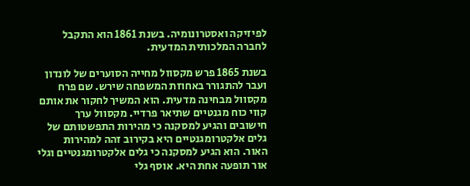לפיזיקה ואסטרונומיה. בשנת 1861 הוא התקבל לחברה המלכותית המדעית.

בשנת 1865 פרש מקסוול מחייה הסוערים של לונדון ועבר להתגורר באחוזת המשפחה שירש. שם פרח מקסוול מבחינה מדעית. הוא המשיך לחקור את אותם קווי כוח מגנטיים שתיאר פרדיי. מקסוול ערך חישובים והגיע למסקנה כי מהירות התפשטותם של גלים אלקטרומגנטיים היא בקירוב זהה למהירות האור. הוא הגיע למסקנה כי גלים אלקטרומגנטיים וגלי אור תופעה אחת היא. אוסף גלי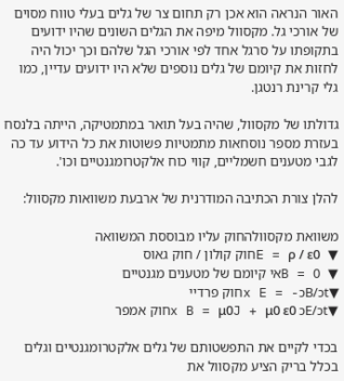האור הנראה הוא אכן רק תחום צר של גלים בעלי טווח מסוים של אורכי גל. מקסוול מיפה את הגלים השונים שהיו ידועים בתקופתו על סרגל אחד לפי אורכי הגל שלהם וכך יכול היה לחזות את קיומם של גלים נוספים שלא היו ידועים עדיין, כמו גלי קרינת רנטגן.

גדולתו של מקסוול, שהיה בעל תואר במתמטיקה, הייתה בלנסח בעזרת מספר נוסחאות מתמטיות פשוטות את כל הידוע עד כה לגבי מטענים חשמליים, קווי כוח אלקטרומגנטיים וכו'.

להלן צורת הכתיבה המודרנית של ארבעת משוואות מקסוול:

משוואת מקסוולהחוק עליו מבוססת המשוואה
▼ E = ρ / ε0חוק קולון / חוק גאוס
▼ B = 0אי קיומם של מטענים מגנטיים
▼x E = -ɔB/ɔtחוק פרדיי
▼x B = μ0J + μ0 ε0 ɔE/ɔtחוק אמפר

בכדי לקיים את התפשטותם של גלים אלקטרומגנטיים וגלים בכלל בריק הציע מקסוול את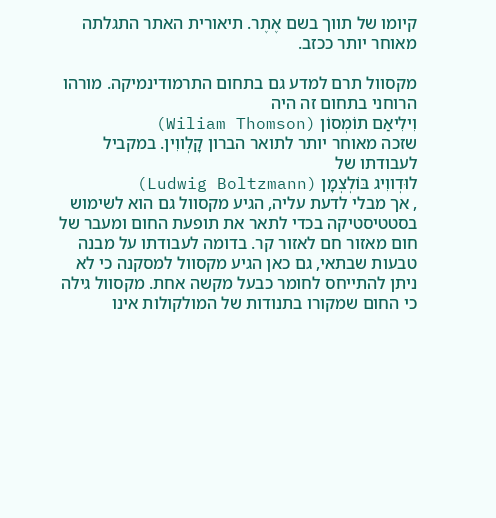קיומו של תווך בשם אֶתֶר. תיאורית האתר התגלתה מאוחר יותר ככזב.

מקסוול תרם למדע גם בתחום התרמודינמיקה. מורהו הרוחני בתחום זה היה
וִילִיאַם תוֹמְסוֹן (Wiliam Thomson)
שזכה מאוחר יותר לתואר הברון קָלְווִין. במקביל לעבודתו של
לוּדְווִיג בּוֹלְצְמָן (Ludwig Boltzmann)
, אך מבלי לדעת עליה, הגיע מקסוול גם הוא לשימוש בסטטיסטיקה בכדי לתאר את תופעת החום ומעבר של חום מאזור חם לאזור קר. בדומה לעבודתו על מבנה טבעות שבתאי, גם כאן הגיע מקסוול למסקנה כי לא ניתן להתייחס לחומר כבעל מקשה אחת. מקסוול גילה כי החום שמקורו בתנודות של המולקולות אינו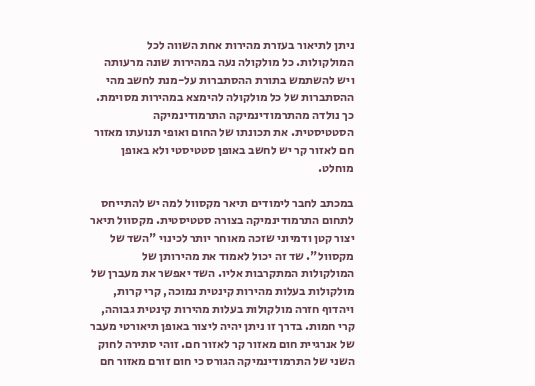ניתן לתיאור בעזרת מהירות אחת השווה לכל המולקולות. כל מולקולה נעה במהירות שונה מרעותה ויש להשתמש בתורת ההסתברות על-מנת לחשב מהי ההסתברות של כל מולקולה להימצא במהירות מסוימת. כך נולדה מהתרמודינמיקה התרמודינמיקה הסטטיסטית. את תכונתו של החום ואופי תנועתו מאזור חם לאזור קר יש לחשב באופן סטטיסטי ולא באופן מוחלט.

במכתב לחבר לימודים תיאר מקסוול למה יש להתייחס לתחום התרמודינמיקה בצורה סטטיסטית. מקסוול תיאר יצור קטן ודמיוני שזכה מאוחר יותר לכינוי "השד של מקסוול". שד זה יכול לאמוד את מהירותן של המולקולות המתקרבות אליו. השד יאפשר את מעברן של מולקולות בעלות מהירות קינטית נמוכה, קרי קרות, ויהדוף חזרה מולקולות בעלות מהירות קינטית גבוהה, קרי חמות. בדרך זו ניתן יהיה ליצור באופן תיאורטי מעבר של אנרגיית חום מאזור קר לאזור חם. זוהי סתירה לחוק השני של התרמודינמיקה הגורס כי חום זורם מאזור חם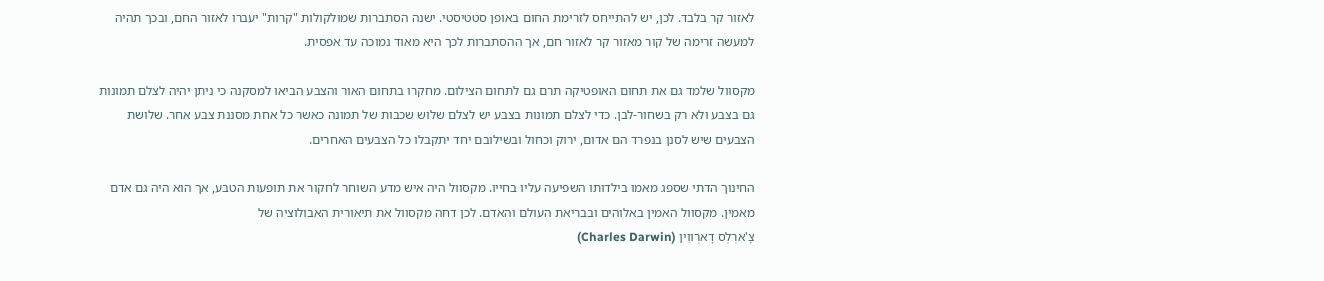לאזור קר בלבד. לכן, יש להתייחס לזרימת החום באופן סטטיסטי. ישנה הסתברות שמולקולות "קרות" יעברו לאזור החם, ובכך תהיה למעשה זרימה של קור מאזור קר לאזור חם, אך ההסתברות לכך היא מאוד נמוכה עד אפסית.

מקסוול שלמד גם את תחום האופטיקה תרם גם לתחום הצילום. מחקרו בתחום האור והצבע הביאו למסקנה כי ניתן יהיה לצלם תמונות גם בצבע ולא רק בשחור-לבן. כדי לצלם תמונות בצבע יש לצלם שלוש שכבות של תמונה כאשר כל אחת מסננת צבע אחר. שלושת הצבעים שיש לסנן בנפרד הם אדום, ירוק וכחול ובשילובם יחד יתקבלו כל הצבעים האחרים.

החינוך הדתי שספג מאמו בילדותו השפיעה עליו בחייו. מקסוול היה איש מדע השוחר לחקור את תופעות הטבע, אך הוא היה גם אדם מאמין. מקסוול האמין באלוהים ובבריאת העולם והאדם. לכן דחה מקסוול את תיאורית האבולוציה של
צָ'ארְלְס דָארְווִין (Charles Darwin)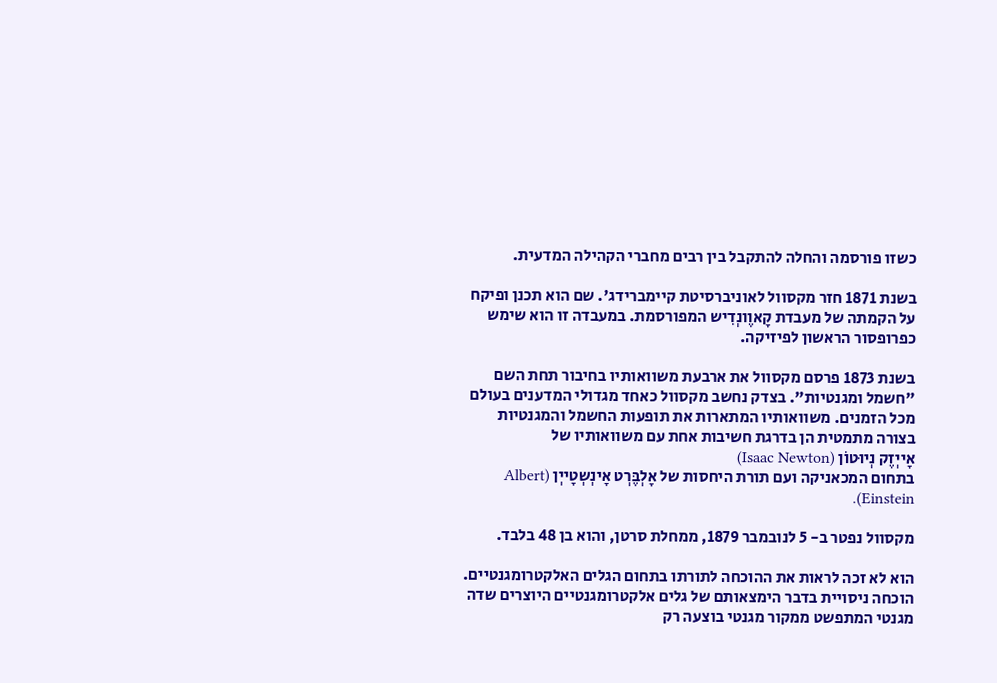כשזו פורסמה והחלה להתקבל בין רבים מחברי הקהילה המדעית.

בשנת 1871 חזר מקסוול לאוניברסיטת קיימברידג'. שם הוא תכנן ופיקח על הקמתה של מעבדת קָאוֶונְדִיש המפורסמת. במעבדה זו הוא שימש כפרופסור הראשון לפיזיקה.

בשנת 1873 פרסם מקסוול את ארבעת משוואותיו בחיבור תחת השם "חשמל ומגנטיות". בצדק נחשב מקסוול כאחד מגדולי המדענים בעולם מכל הזמנים. משוואותיו המתארות את תופעות החשמל והמגנטיות בצורה מתמטית הן בדרגת חשיבות אחת עם משוואותיו של
אָייְזֶק נְיוּטוֹן (Isaac Newton)
בתחום המכאניקה ועם תורת היחסות של אָלְבֶּרְט אָינְשְטָייְן (Albert Einstein).

מקסוול נפטר ב- 5 לנובמבר 1879, ממחלת סרטן, והוא בן 48 בלבד.

הוא לא זכה לראות את ההוכחה לתורתו בתחום הגלים האלקטרומגנטיים. הוכחה ניסויית בדבר הימצאותם של גלים אלקטרומגנטיים היוצרים שדה מגנטי המתפשט ממקור מגנטי בוצעה רק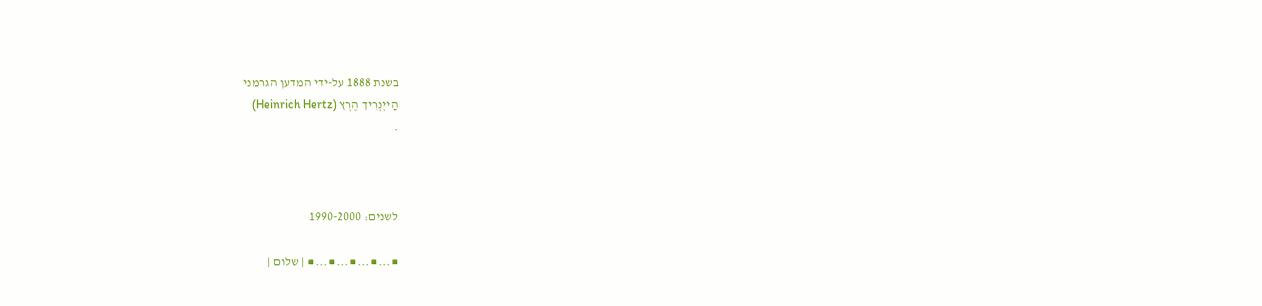בשנת 1888 על-ידי המדען הגרמני
הַייְנְרִיך הֶרְץ (Heinrich Hertz)
.



לשנים: 1990-2000

■...■...■...■...■ | שלום |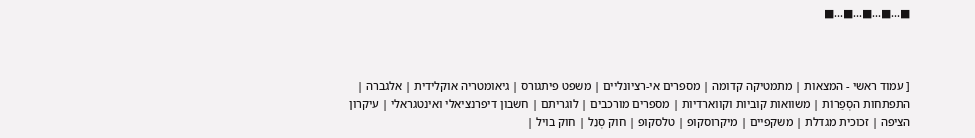■...■...■...■...■



[ עמוד ראשי - המצאות | מתמטיקה קדומה | מספרים אי-רציונליים | משפט פיתגורס | גיאומטריה אוקלידית | אלגברה | התפתחות הסְפַרוֹת | משוואות קוביות וקווארדיות | מספרים מורכבים | לוגריתם | חשבון דיפרנציאלי ואינטגראלי | עיקרון הציפה | זכוכית מגדלת | משקפיים | מיקרוסקופ | טלסקופ | חוק סְנֵל | חוק בויל |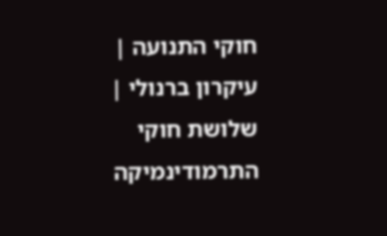חוקי התנועה | עיקרון ברנולי | שלושת חוקי התרמודינמיקה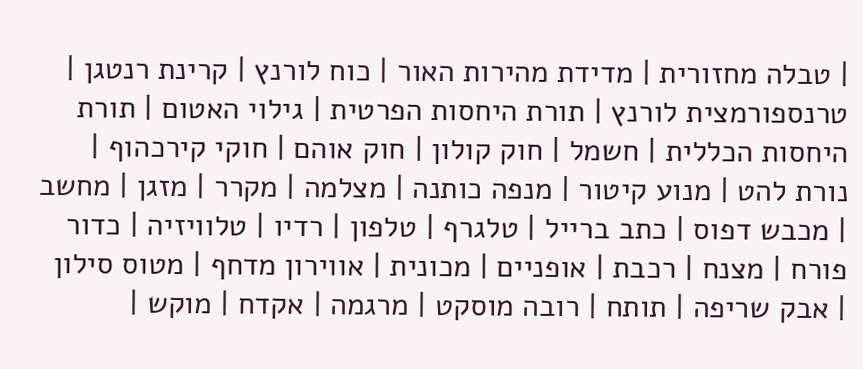| טבלה מחזורית | מדידת מהירות האור | כוח לורנץ | קרינת רנטגן | טרנספורמצית לורנץ | תורת היחסות הפרטית | גילוי האטום | תורת היחסות הכללית | חשמל | חוק קולון | חוק אוהם | חוקי קירכהוף | נורת להט | מנוע קיטור | מנפה כותנה | מצלמה | מקרר | מזגן | מחשב | מכבש דפוס | כתב ברייל | טלגרף | טלפון | רדיו | טלוויזיה | כדור פורח | מצנח | רכבת | אופניים | מכונית | אווירון מדחף | מטוס סילון | אבק שריפה | תותח | רובה מוסקט | מרגמה | אקדח | מוקש |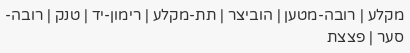מקלע | רובה-מטען | הוביצר | תת-מקלע | רימון-יד | טנק | רובה-סער | פצצת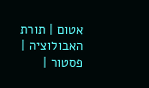אטום | תורת האבולוציה | פסטור |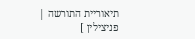תיאוריית התורשה | פניצילין ]